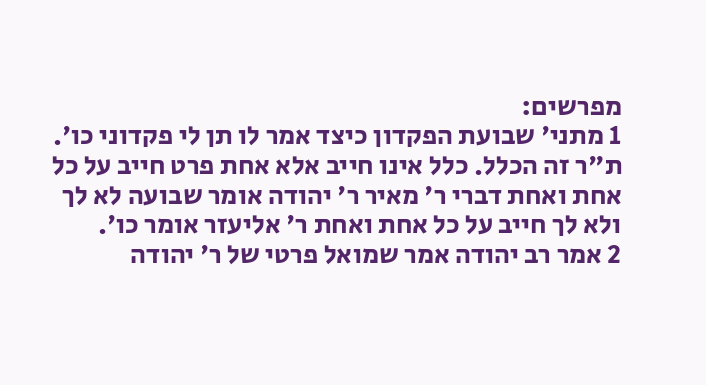מפרשים:
1 מתני' שבועת הפקדון כיצד אמר לו תן לי פקדוני כו'. ת"ר זה הכלל. כלל אינו חייב אלא אחת פרט חייב על כל אחת ואחת דברי ר' מאיר ר' יהודה אומר שבועה לא לך ולא לך חייב על כל אחת ואחת ר' אליעזר אומר כו'.
2 אמר רב יהודה אמר שמואל פרטי של ר' יהודה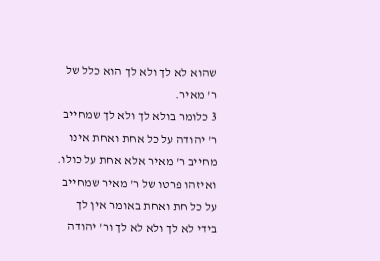שהוא לא לך ולא לך הוא כלל של ר' מאיר.
3 כלומר בולא לך ולא לך שמחייב ר' יהודה על כל אחת ואחת אינו מחייב ר' מאיר אלא אחת על כולו. ואיזהו פרטו של ר' מאיר שמחייב על כל חת ואחת באומר אין לך בידי לא לך ולא לא לך ור' יהודה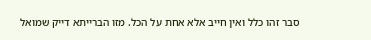סבר זהו כלל ואין חייב אלא אחת על הכל. מזו הברייתא דייק שמואל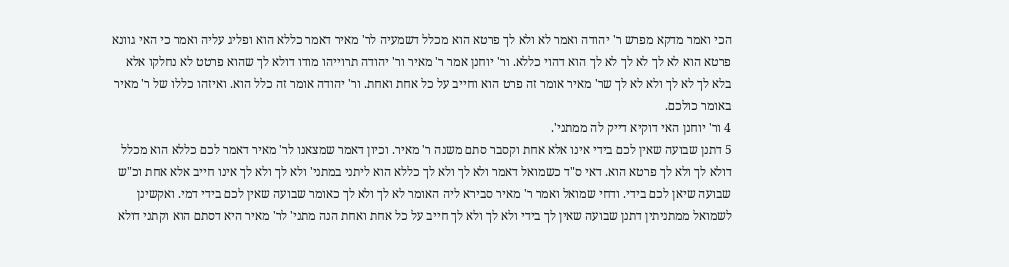הכי ואמר מדקא מפרש ר' יהודה ואמר לא ולא לך פרטא הוא מכלל דשמעיה לר' מאיר דאמר כללא הוא ופליג עליה ואמר כי האי גוונא פרטא הוא לא לך לא לך לא לך הוא דהוי כללא. ור' יוחנן אמר ר' מאיר ור' יהודה תרוייהו מודו דולא לך שהוא פרטט לא נחלקו אלא בלא לך לא לך ולא לא לך שר' מאיר אומר זה פרט הוא וחייב על כל אחת ואחת. ור' יהודה אומר זה כלל הוא. ואיזהו כללו של ר' מאיר באומר כולכם.
4 ור' יוחנן האי דוקיא דייק לה ממתני'.
5 דתנן שבועה שאין לכם בידי אינו אלא אחת וקסבר סתם משנה ר' מאיר. וכיון דאמר שמצאנו לר' מאיר דאמר לכם כללא הוא מכלל דולא לך ולא לך פרטא הוא. דאי ס"ד כשמואל דאמר ולא לך ולא לך כללא הוא ליתני במתני' ולא לך ולא לך אינו חייב אלא אחת וכ"ש שבועה שיאן לכם בידי. ודחי שמואל ואמר ר' מאיר סבירא ליה האומר לא לך ולא לך כאומר שבועה שאין לכם בידי דמי. ואקשינן לשמואל ממתניתין דתנן שבועה שאין לך בידי ולא לך ולא לך חייב על כל אחת ואחת הנה מתני' לר' מאיר היא דסתם הוא וקתני דולא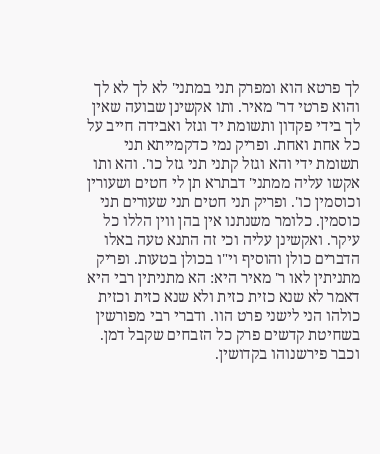לך פרטא הוא ומפרק תני במתני' לא לך לא לך והוא פרטי דר' מאיר. ותו אקשינן שבועה שאין לך בידי פקדון ותשומת יד וגזל ואבידה חייב על כל אחת ואחת. ופריק נמי כדקמייתא תני תשומת ידי והא וגזל קתני תני גזל כו'. והא ותו אקשו עליה ממתני' דבתרא תן לי חטים ושעורין וכוסמין כו'. ופריק תני חטים תני שעורים תני כוסמין. כלומר משנתנו אין בהן ווין הללו כל עיקר. ואקשינן עליה וכי זה התנא טעה באלו הדברים כולן והוסיף וי"ו בכולן בטעות. ופריק מתניתין לאו ר' מאיר היא: הא מתניתין רבי היא דאמר לא שנא כזית כזית ולא שנא כזית וכזית כולהו הני לישני פרט הוו. ודברי רבי מפורשין בשחיטת קדשים פרק כל הזבחים שקבל דמן. וכבר פירשנוהו בקדושין.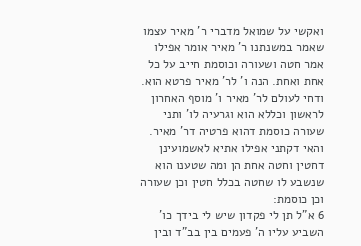ואקשי על שמואל מדברי ר' מאיר עצמו שאמר במשנתנו ר' מאיר אומר אפילו אמר חטה ושעורה וכוסמת חייב על כל אחת ואחת. הנה ו' לר' מאיר פרטא הוא. ודחי לעולם לר' מאיר ו' מוסף האחרון לראשון וכללא הוא וגרעיה לו' ותני שעורה כוסמת דהוא פרטיה דר' מאיר. והאי דקתני אפילו אתיא לאשמועינן דחטין וחטה אחת הן ומה שטענו הוא שנשבע לו שחטה בכלל חטין וכן שעורה וכן כוסמת:
6 א"ל תן לי פקדון שיש לי בידך כו' השביע עליו ה' פעמים בין בב"ד ובין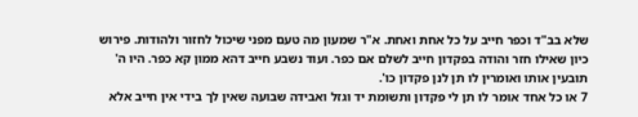שלא בב"ד וכפר חייב על כל אחת ואחת. א"ר שמעון מה טעם מפני שיכול לחזור ולהודות. פירוש כיון שאילו חזר והודה בפקדון חייב לשלם אם כפר. ועוד נשבע חייב דהא ממון קא כפר. היו ה' תובעין אותו ואומרין לו תן לנן פקדון כו'.
7 או כל אחד אומר לו תן לי פקדון ותשומת יד וגזל ואבידה שבועה שאין לך בידי אין חייב אלא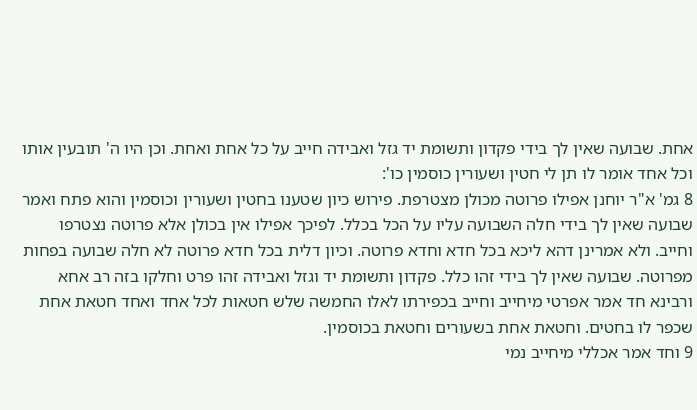אחת. שבועה שאין לך בידי פקדון ותשומת יד גזל ואבידה חייב על כל אחת ואחת. וכן היו ה' תובעין אותו וכל אחד אומר לו תן לי חטין ושעורין כוסמין כו':
8 גמ' א"ר יוחנן אפילו פרוטה מכולן מצטרפת. פירוש כיון שטענו בחטין ושעורין וכוסמין והוא פתח ואמר שבועה שאין לך בידי חלה השבועה עליו על הכל בכלל. לפיכך אפילו אין בכולן אלא פרוטה נצטרפו וחייב. ולא אמרינן דהא ליכא בכל חדא וחדא פרוטה. וכיון דלית בכל חדא פרוטה לא חלה שבועה בפחות מפרוטה. שבועה שאין לך בידי זהו כלל. פקדון ותשומת יד וגזל ואבידה זהו פרט וחלקו בזה רב אחא ורבינא חד אמר אפרטי מיחייב וחייב בכפירתו לאלו החמשה שלש חטאות לכל אחד ואחד חטאת אחת שכפר לו בחטים. וחטאת אחת בשעורים וחטאת בכוסמין.
9 וחד אמר אכללי מיחייב נמי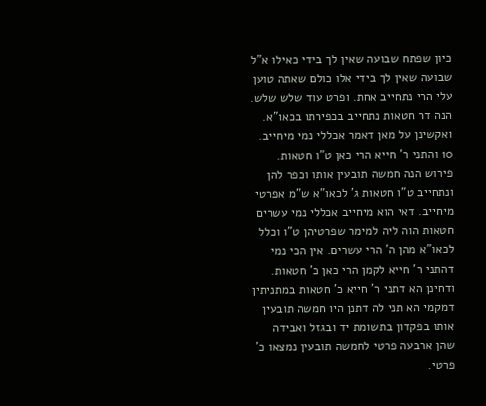כיון שפתח שבועה שאין לך בידי כאילו א"ל שבועה שאין לך בידי אלו כולם שאתה טוען עלי הרי נתחייב אחת. ופרט עוד שלש שלש. הנה דר חטאות נתחייב בכפירתו בכאו"א. ואקשינן על מאן דאמר אכללי נמי מיחייב.
10 והתני ר' חייא הרי כאן ט"ו חטאות. פירוש הנה חמשה תובעין אותו וכפר להן ונתחייב ט"ו חטאות ג' לכאו"א ש"מ אפרטי מיחייב. דאי הוא מיחייב אכללי נמי עשרים חטאות הוה ליה למימר שפרטיהן ט"ו וכלל לכאו"א מהן ה' הרי עשרים. אין הכי נמי דהתני ר' חייא לקמן הרי כאן כ' חטאות. ודחינן הא דתני ר' חייא כ' חטאות במתניתין דמקמי הא תני לה דתנן היו חמשה תובעין אותו בפקדון בתשומת יד ובגזל ואבידה שהן ארבעה פרטי לחמשה תובעין נמצאו כ' פרטי.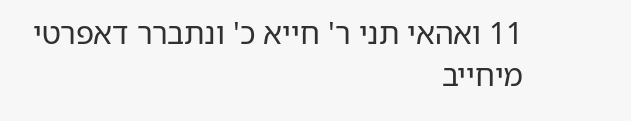11 ואהאי תני ר' חייא כ' ונתברר דאפרטי מיחייב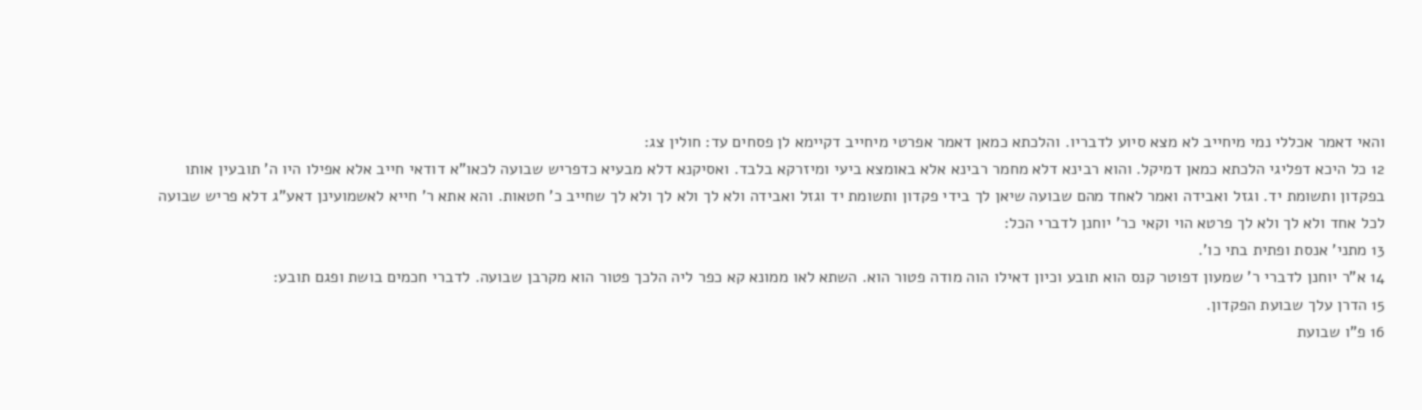והאי דאמר אכללי נמי מיחייב לא מצא סיוע לדבריו. והלכתא כמאן דאמר אפרטי מיחייב דקיימא לן פסחים עד: חולין צג:
12 כל היכא דפליגי הלכתא כמאן דמיקל. והוא רבינא דלא מחמר רבינא אלא באומצא ביעי ומיזרקא בלבד. ואסיקנא דלא מבעיא כדפריש שבועה לכאו"א דודאי חייב אלא אפילו היו ה' תובעין אותו בפקדון ותשומת יד. וגזל ואבידה ואמר לאחד מהם שבועה שיאן לך בידי פקדון ותשומת יד וגזל ואבידה ולא לך ולא לך ולא לך שחייב כ' חטאות. והא אתא ר' חייא לאשמועינן דאע"ג דלא פריש שבועה לכל אחד ולא לך ולא לך פרטא הוי וקאי כר' יוחנן לדברי הכל:
13 מתני' אנסת ופתית בתי כו'.
14 א"ר יוחנן לדברי ר' שמעון דפוטר קנס הוא תובע וכיון דאילו הוה מודה פטור הוא. השתא לאו ממונא קא כפר ליה הלכך פטור הוא מקרבן שבועה. לדברי חכמים בושת ופגם תובע:
15 הדרן עלך שבועת הפקדון.
16 פ"ו שבועת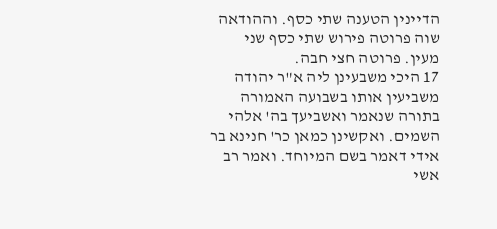הדיינין הטענה שתי כסף. וההודאה שוה פרוטה פירוש שתי כסף שני מעין. פרוטה חצי חבה.
17 היכי משבעינן ליה א"ר יהודה משביעין אותו בשבועה האמורה בתורה שנאמר ואשביעך בה' אלהי השמים. ואקשינן כמאן כר' חנינא בר אידי דאמר בשם המיוחד. ואמר רב אשי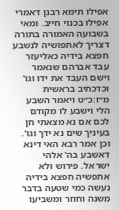אפילו תימא רבנן דאמרי אפילו בכנוי חייב. ומאי בשבועה האמורה בתורה דצריך לאתפושיה לנשבע חפצא בידיה כאליעזר עבד אברהם שנאמר וישם העבד את ידו וגו' וכדכתיב בראשית מ״ז:כ״ט ויאמר השבע הלי וישבע לו מקודם לכם אם נא מצאתי חן בעיניך שים נא ידך וגו'. וכן אמר רבא האי דינא דאשבע בה' אלהי ישראל. פירוש ולא אתפשיה חפצא בידיה נעשה כמי שטעה בדבר משנה וחוזר ומשביעו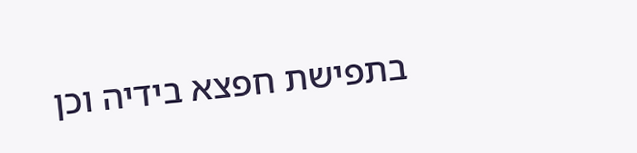בתפישת חפצא בידיה וכן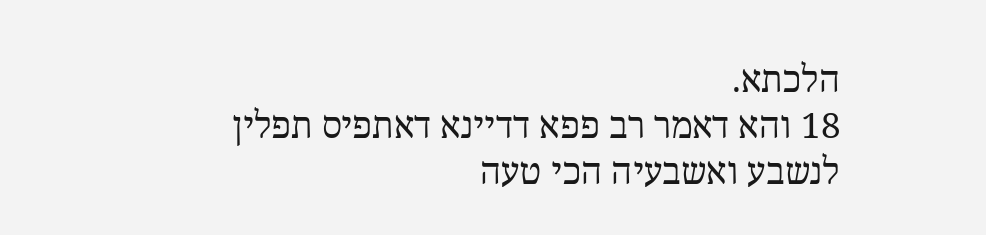הלכתא.
18 והא דאמר רב פפא דדיינא דאתפיס תפלין לנשבע ואשבעיה הכי טעה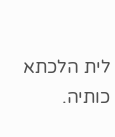לית הלכתא כותיה.